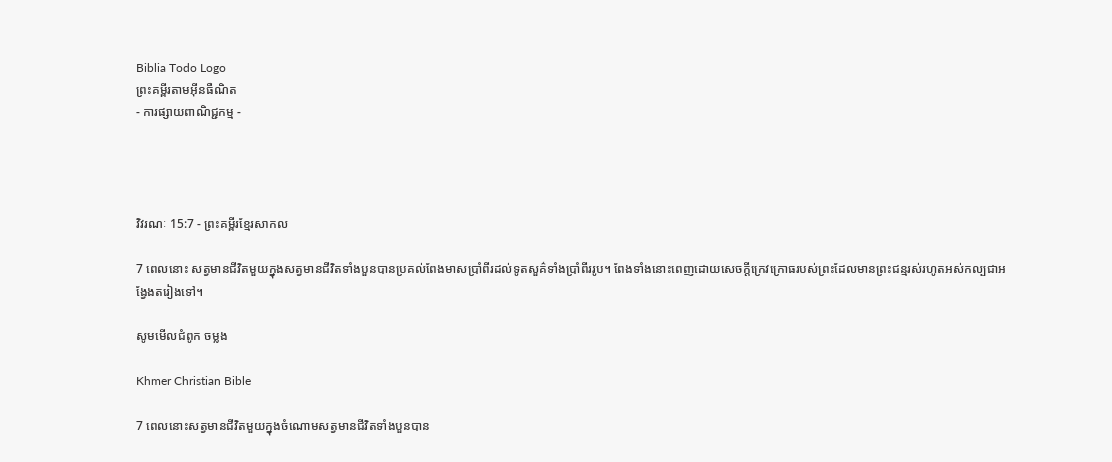Biblia Todo Logo
ព្រះគម្ពីរតាមអ៊ីនធឺណិត
- ការផ្សាយពាណិជ្ជកម្ម -




វិវរណៈ 15:7 - ព្រះគម្ពីរខ្មែរសាកល

7 ពេលនោះ សត្វមានជីវិតមួយក្នុងសត្វមានជីវិតទាំងបួនបានប្រគល់ពែងមាសប្រាំពីរដល់ទូតសួគ៌ទាំងប្រាំពីររូប។ ពែងទាំងនោះពេញដោយសេចក្ដីក្រេវក្រោធរបស់ព្រះដែលមានព្រះជន្មរស់រហូតអស់កល្បជាអង្វែងតរៀងទៅ។

សូមមើលជំពូក ចម្លង

Khmer Christian Bible

7 ពេលនោះសត្វមានជីវិតមួយក្នុងចំណោមសត្វមានជីវិតទាំងបួនបាន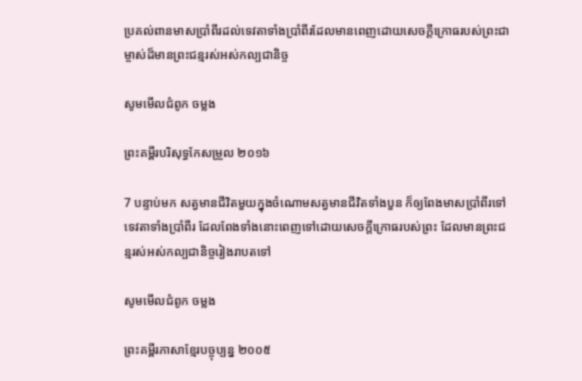ប្រគល់ពានមាសប្រាំពីរដល់ទេវតាទាំងប្រាំពីរដែលមានពេញដោយសេចក្ដីក្រោធរបស់ព្រះជាម្ចាស់ដ៏មានព្រះជន្មរស់អស់កល្បជានិច្ច

សូមមើលជំពូក ចម្លង

ព្រះគម្ពីរបរិសុទ្ធកែសម្រួល ២០១៦

7 បន្ទាប់មក សត្វមានជីវិតមួយក្នុងចំណោមសត្វមានជីវិតទាំងបួន ក៏ឲ្យពែងមាសប្រាំពីរទៅទេវតាទាំងប្រាំពីរ ដែលពែងទាំងនោះពេញទៅដោយសេចក្ដីក្រោធរបស់ព្រះ ដែលមានព្រះ‌ជន្មរស់អស់កល្បជា‌និច្ចរៀងរាបតទៅ

សូមមើលជំពូក ចម្លង

ព្រះគម្ពីរភាសាខ្មែរបច្ចុប្បន្ន ២០០៥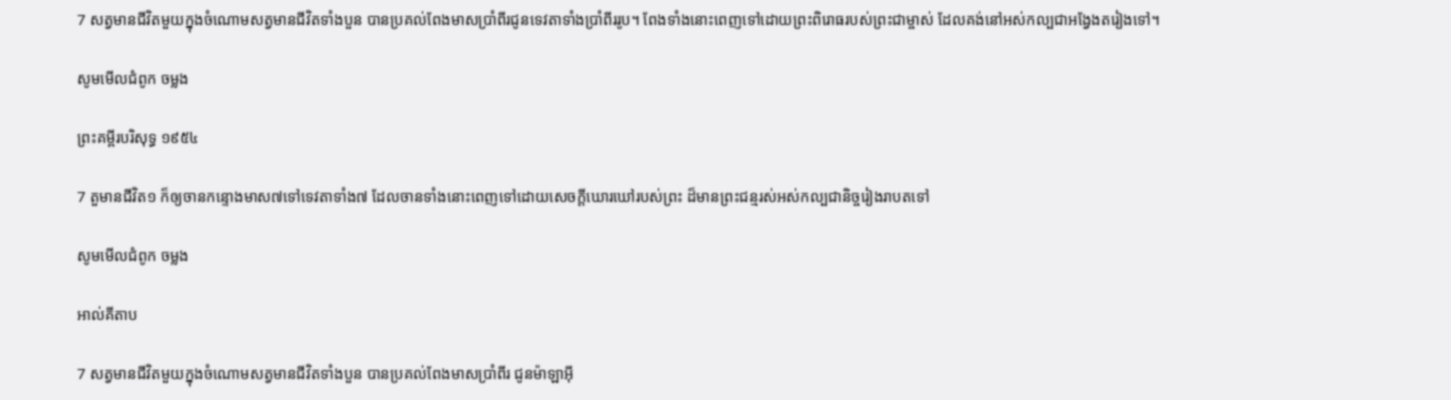7 សត្វមានជីវិតមួយក្នុងចំណោមសត្វមានជីវិតទាំងបួន បានប្រគល់ពែងមាសប្រាំ‌ពីរជូនទេវតាទាំងប្រាំ‌ពីររូប។ ពែងទាំងនោះពេញទៅដោយព្រះ‌ពិរោធរបស់ព្រះ‌ជា‌ម្ចាស់ ដែលគង់នៅអស់‌កល្បជាអង្វែងតរៀងទៅ។

សូមមើលជំពូក ចម្លង

ព្រះគម្ពីរបរិសុទ្ធ ១៩៥៤

7 តួមានជីវិត១ ក៏ឲ្យចានកន្ទោងមាស៧ទៅទេវតាទាំង៧ ដែលចានទាំងនោះពេញទៅដោយសេចក្ដីឃោរ‌ឃៅរបស់ព្រះ ដ៏មានព្រះ‌ជន្មរស់អស់‌កល្បជានិច្ចរៀងរាបតទៅ

សូមមើលជំពូក ចម្លង

អាល់គីតាប

7 សត្វមានជីវិតមួយក្នុងចំណោមសត្វមានជីវិតទាំងបួន បានប្រគល់ពែងមាសប្រាំពីរ ជូនម៉ាឡា‌អ៊ី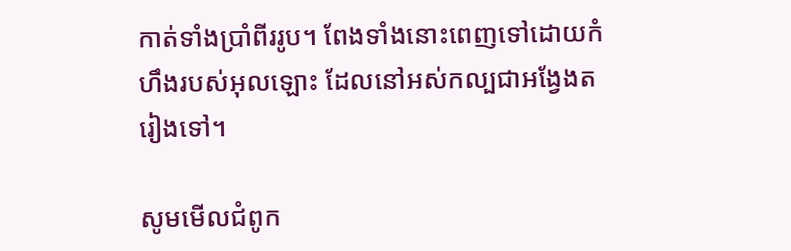កាត់ទាំងប្រាំពីររូប។ ពែងទាំងនោះពេញទៅដោយកំហឹងរបស់អុលឡោះ ដែលនៅអស់‌កល្បជាអង្វែងតរៀងទៅ។

សូមមើលជំពូក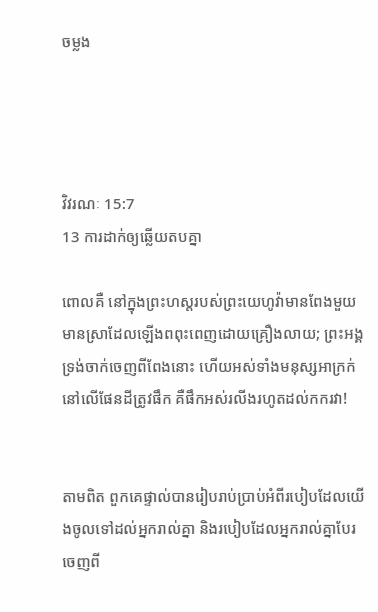ចម្លង




វិវរណៈ 15:7
13 ការដាក់ឲ្យឆ្លើយតបគ្នា

ពោលគឺ នៅក្នុងព្រះហស្តរបស់ព្រះយេហូវ៉ាមានពែងមួយ មានស្រាដែលឡើងពពុះពេញដោយគ្រឿងលាយ; ព្រះអង្គទ្រង់ចាក់ចេញពីពែងនោះ ហើយអស់ទាំងមនុស្សអាក្រក់នៅលើផែនដីត្រូវផឹក គឺផឹកអស់រលីងរហូតដល់កករវា!


តាមពិត ពួកគេផ្ទាល់បានរៀបរាប់ប្រាប់អំពីរបៀបដែលយើងចូលទៅដល់អ្នករាល់គ្នា និងរបៀបដែលអ្នករាល់គ្នាបែរចេញពី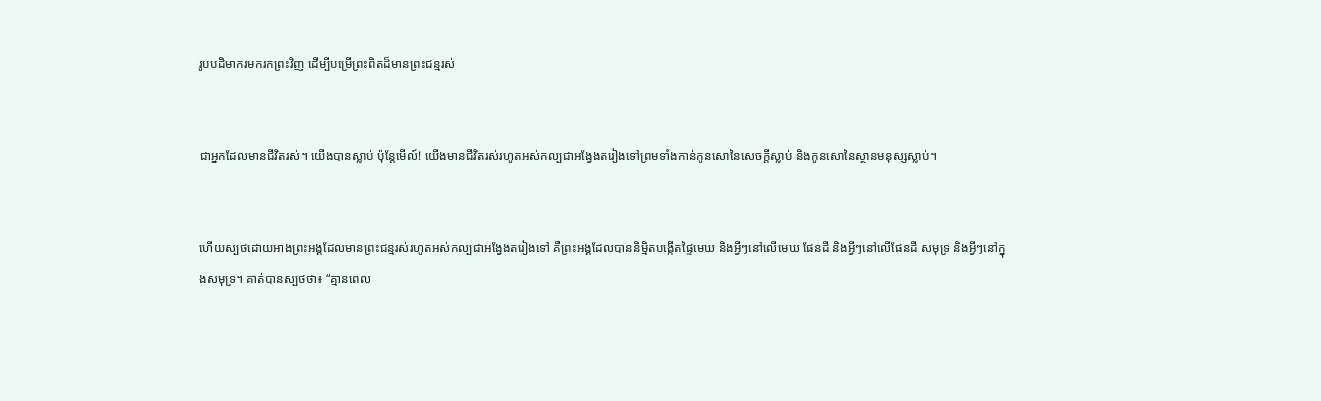រូបបដិមាករមករកព្រះវិញ ដើម្បីបម្រើព្រះពិតដ៏មានព្រះជន្មរស់


ជាអ្នកដែលមានជីវិតរស់។ យើងបានស្លាប់ ប៉ុន្តែមើល៍! យើងមានជីវិតរស់រហូតអស់កល្បជាអង្វែងតរៀងទៅព្រមទាំងកាន់កូនសោនៃសេចក្ដីស្លាប់ និងកូនសោនៃស្ថានមនុស្សស្លាប់។


ហើយស្បថដោយអាងព្រះអង្គដែលមានព្រះជន្មរស់រហូតអស់កល្បជាអង្វែងតរៀងទៅ គឺព្រះអង្គដែលបាននិម្មិតបង្កើតផ្ទៃមេឃ និងអ្វីៗនៅលើមេឃ ផែនដី និងអ្វីៗនៅលើផែនដី សមុទ្រ និងអ្វីៗនៅក្នុងសមុទ្រ។ គាត់បានស្បថថា៖ “គ្មានពេល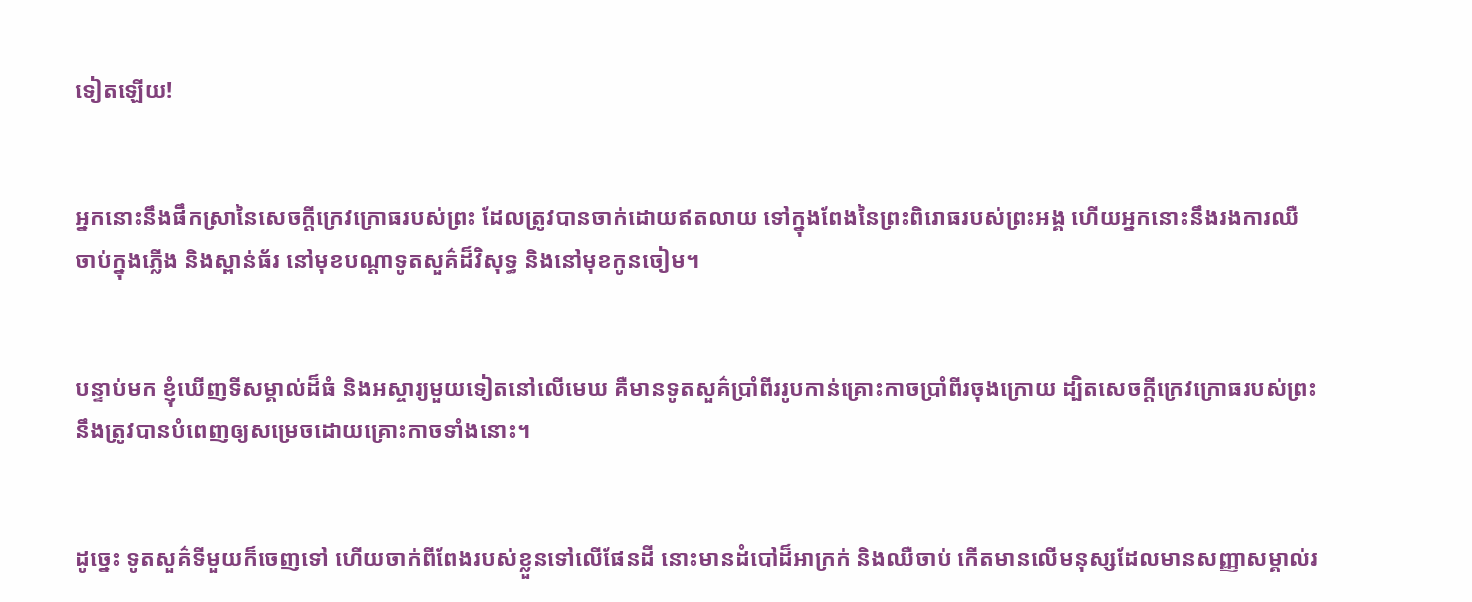ទៀតឡើយ!


អ្នកនោះនឹងផឹកស្រានៃសេចក្ដីក្រេវក្រោធរបស់ព្រះ ដែលត្រូវបានចាក់ដោយឥតលាយ ទៅក្នុងពែងនៃព្រះពិរោធរបស់ព្រះអង្គ ហើយអ្នកនោះនឹងរងការឈឺចាប់ក្នុងភ្លើង និងស្ពាន់ធ័រ នៅមុខបណ្ដាទូតសួគ៌ដ៏វិសុទ្ធ និងនៅមុខកូនចៀម។


បន្ទាប់មក ខ្ញុំឃើញទីសម្គាល់ដ៏ធំ និងអស្ចារ្យមួយទៀតនៅលើមេឃ គឺមានទូតសួគ៌ប្រាំពីររូបកាន់គ្រោះកាចប្រាំពីរចុងក្រោយ ដ្បិតសេចក្ដីក្រេវក្រោធរបស់ព្រះនឹងត្រូវបានបំពេញឲ្យសម្រេចដោយគ្រោះកាចទាំងនោះ។


ដូច្នេះ ទូតសួគ៌ទីមួយក៏ចេញទៅ ហើយចាក់ពីពែងរបស់ខ្លួនទៅលើផែនដី នោះមានដំបៅដ៏អាក្រក់ និងឈឺចាប់ កើតមានលើមនុស្សដែលមានសញ្ញាសម្គាល់រ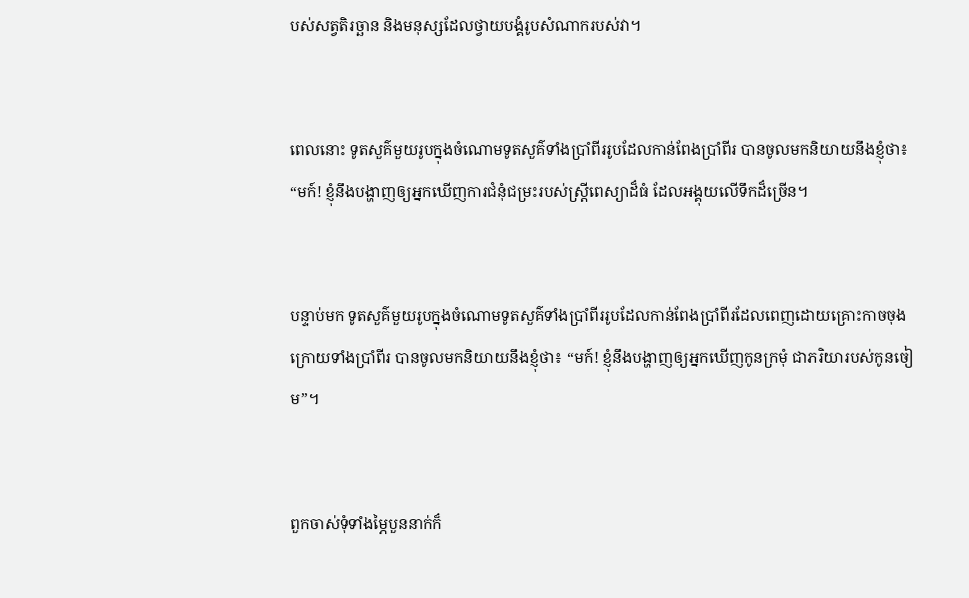បស់សត្វតិរច្ឆាន និងមនុស្សដែលថ្វាយបង្គំរូបសំណាករបស់វា។


ពេលនោះ ទូតសួគ៌មួយរូបក្នុងចំណោមទូតសួគ៌ទាំងប្រាំពីររូបដែលកាន់ពែងប្រាំពីរ បានចូលមកនិយាយនឹងខ្ញុំថា៖ “មក៍! ខ្ញុំនឹងបង្ហាញឲ្យអ្នកឃើញការជំនុំជម្រះរបស់ស្ត្រីពេស្យាដ៏ធំ ដែលអង្គុយលើទឹកដ៏ច្រើន។


បន្ទាប់មក ទូតសួគ៌មួយរូបក្នុងចំណោមទូតសួគ៌ទាំងប្រាំពីររូបដែលកាន់ពែងប្រាំពីរដែលពេញដោយគ្រោះកាចចុងក្រោយទាំងប្រាំពីរ បានចូលមកនិយាយនឹងខ្ញុំថា៖ “មក៍! ខ្ញុំនឹងបង្ហាញឲ្យអ្នកឃើញកូនក្រមុំ ជាភរិយារបស់កូនចៀម”។


ពួកចាស់ទុំទាំងម្ភៃបួននាក់ក៏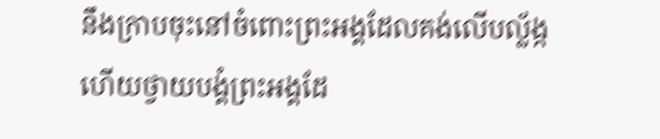នឹងក្រាបចុះនៅចំពោះព្រះអង្គដែលគង់លើបល្ល័ង្ក ហើយថ្វាយបង្គំព្រះអង្គដែ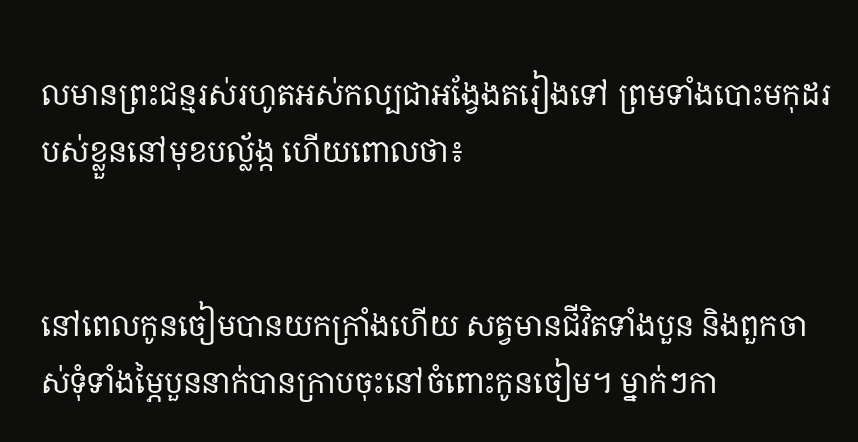លមានព្រះជន្មរស់រហូតអស់កល្បជាអង្វែងតរៀងទៅ ព្រមទាំងបោះមកុដរបស់ខ្លួននៅមុខបល្ល័ង្ក ហើយពោលថា៖


នៅពេលកូនចៀមបានយកក្រាំងហើយ សត្វមានជីវិតទាំងបួន និងពួកចាស់ទុំទាំងម្ភៃបួននាក់បានក្រាបចុះនៅចំពោះកូនចៀម។ ម្នាក់ៗកា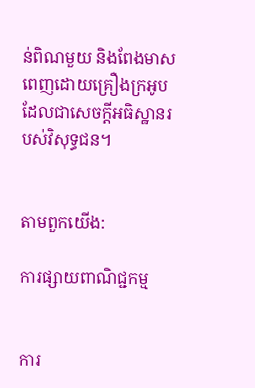ន់ពិណមួយ និងពែងមាសពេញដោយគ្រឿងក្រអូបដែលជាសេចក្ដីអធិស្ឋានរបស់វិសុទ្ធជន។


តាមពួកយើង:

ការផ្សាយពាណិជ្ជកម្ម


ការ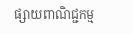ផ្សាយពាណិជ្ជកម្ម